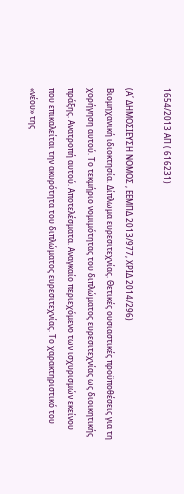1654/2013 ΑΠ ( 616231)

(Α΄ ΔΗΜΟΣΙΕΥΣΗ ΝΟΜΟΣ , ΕΕΜΠΔ 2013/977, ΧΡΙΔ 2014/296)
Βιομηχανική ιδιοκτησία. Δίπλωμα ευρεσιτεχνίας. Θετικές ουσιαστικές προϋποθέσεις για τη χορήγηση αυτού. Το τεκμήριο νομιμότητας του διπλώματος ευρεσιτεχνίας ως διοικητικής πράξης. Ανατροπή αυτού. Αποτελέσματα. Αναγκαίο περιεχόμενο των ισχυρισμών εκείνου που επικαλείται την ακυρότητα του διπλώματος ευρεσιτεχνίας. Το χαρακτηριστικό του «νέου» της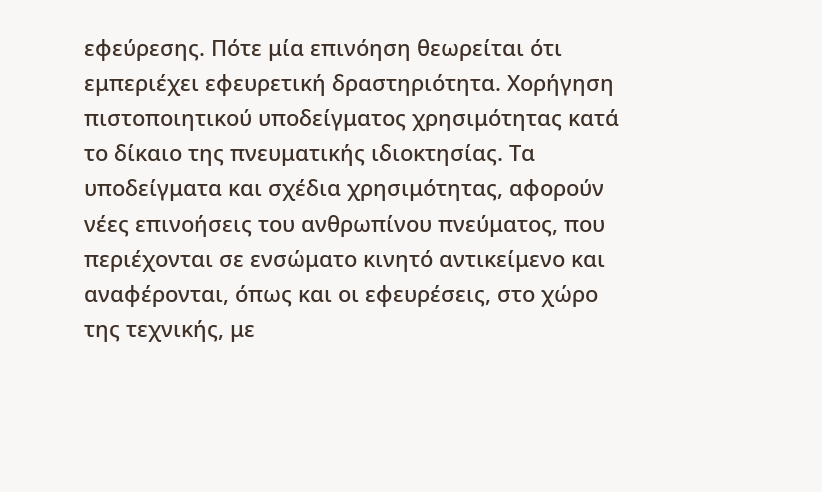εφεύρεσης. Πότε μία επινόηση θεωρείται ότι εμπεριέχει εφευρετική δραστηριότητα. Χορήγηση πιστοποιητικού υποδείγματος χρησιμότητας κατά το δίκαιο της πνευματικής ιδιοκτησίας. Τα υποδείγματα και σχέδια χρησιμότητας, αφορούν νέες επινοήσεις του ανθρωπίνου πνεύματος, που περιέχονται σε ενσώματο κινητό αντικείμενο και αναφέρονται, όπως και οι εφευρέσεις, στο χώρο της τεχνικής, με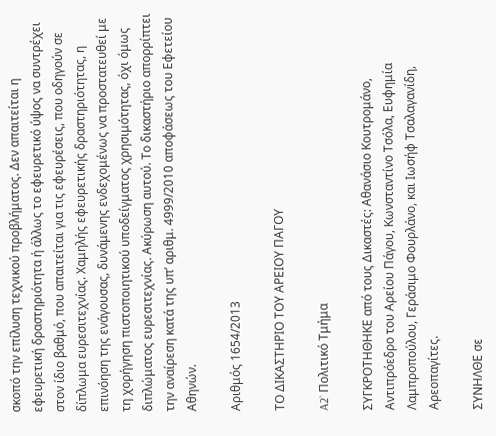σκοπό την επίλυση τεχνικού προβλήματος. Δεν απαιτείται η εφευρετική δραστηριότητα ή άλλως το εφευρετικό ύψος να συντρέχει στον ίδιο βαθμό, που απαιτείται για τις εφευρέσεις, που οδηγούν σε δίπλωμα ευρεσιτεχνίας. Χαμηλής εφευρετικής δραστηριότητας, η επινόηση της ενάγουσας, δυνάμενης ενδεχομένως να προστατευθεί με τη χορήγηση πιστοποιητικού υποδείγματος χρησιμότητας, όχι όμως διπλώματος ευρεσιτεχνίας. Ακύρωση αυτού. Το δικαστήριο απορρίπτει την αναίρεση κατά της υπ’ αριθμ. 4999/2010 αποφάσεως του Εφετείου Αθηνών.

Αριθμός 1654/2013

ΤΟ ΔΙΚΑΣΤΗΡΙΟ ΤΟΥ ΑΡΕΙΟΥ ΠΑΓΟΥ

A2` Πολιτικό Τμήμα

ΣΥΓΚΡΟΤΗΘΗΚΕ από τους Δικαστές: Αθανάσιο Κουτρομάνο, Αντιπρόεδρο του Αρείου Πάγου, Κωνσταντίνο Τσόλα, Ευφημία Λαμπροπούλου, Γεράσιμο Φουρλάνο, και Ιωσήφ Τσαλαγανίδη, Αρεοπαγίτες.

ΣΥΝΗΛΘΕ σε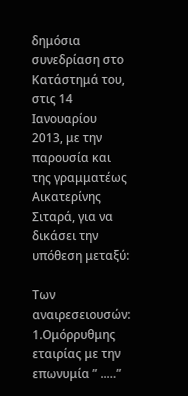δημόσια συνεδρίαση στο Κατάστημά του, στις 14 Ιανουαρίου 2013, με την παρουσία και της γραμματέως Αικατερίνης Σιταρά, για να δικάσει την υπόθεση μεταξύ:

Των αναιρεσειουσών: 1.Ομόρρυθμης εταιρίας με την επωνυμία ” ..…”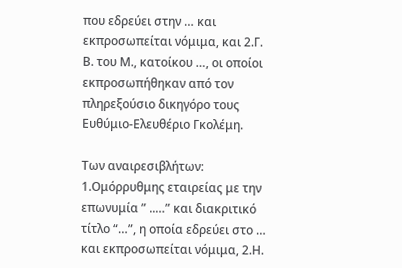που εδρεύει στην … και εκπροσωπείται νόμιμα, και 2.Γ. Β. του Μ., κατοίκου …, οι οποίοι εκπροσωπήθηκαν από τον πληρεξούσιο δικηγόρο τους Ευθύμιο-Ελευθέριο Γκολέμη.

Των αναιρεσιβλήτων: 1.Ομόρρυθμης εταιρείας με την επωνυμία ” ..…” και διακριτικό τίτλο “…”, η οποία εδρεύει στο … και εκπροσωπείται νόμιμα, 2.Η.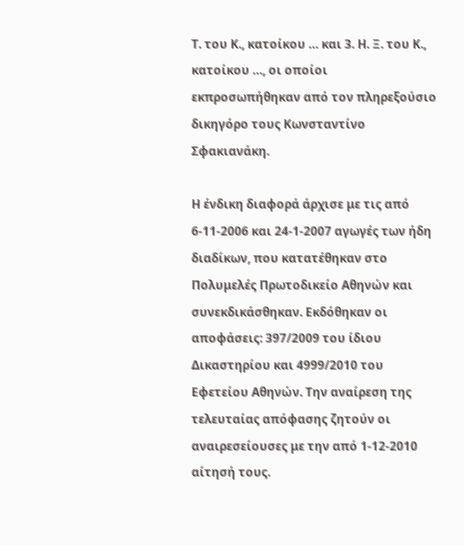Τ. του Κ., κατοίκου … και 3. Η. Ξ. του Κ., κατοίκου …, οι οποίοι εκπροσωπήθηκαν από τον πληρεξούσιο δικηγόρο τους Κωνσταντίνο Σφακιανάκη.

Η ένδικη διαφορά άρχισε με τις από 6-11-2006 και 24-1-2007 αγωγές των ήδη διαδίκων, που κατατέθηκαν στο Πολυμελές Πρωτοδικείο Αθηνών και συνεκδικάσθηκαν. Εκδόθηκαν οι αποφάσεις: 397/2009 του ίδιου Δικαστηρίου και 4999/2010 του Εφετείου Αθηνών. Την αναίρεση της τελευταίας απόφασης ζητούν οι αναιρεσείουσες με την από 1-12-2010 αίτησή τους.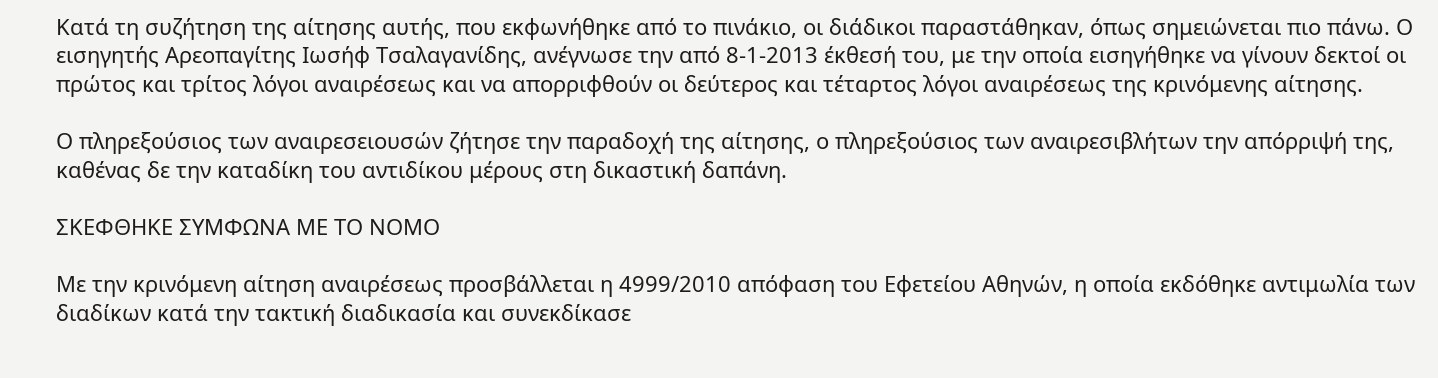Κατά τη συζήτηση της αίτησης αυτής, που εκφωνήθηκε από το πινάκιο, οι διάδικοι παραστάθηκαν, όπως σημειώνεται πιο πάνω. Ο εισηγητής Αρεοπαγίτης Ιωσήφ Τσαλαγανίδης, ανέγνωσε την από 8-1-2013 έκθεσή του, με την οποία εισηγήθηκε να γίνουν δεκτοί οι πρώτος και τρίτος λόγοι αναιρέσεως και να απορριφθούν οι δεύτερος και τέταρτος λόγοι αναιρέσεως της κρινόμενης αίτησης.

Ο πληρεξούσιος των αναιρεσειουσών ζήτησε την παραδοχή της αίτησης, ο πληρεξούσιος των αναιρεσιβλήτων την απόρριψή της, καθένας δε την καταδίκη του αντιδίκου μέρους στη δικαστική δαπάνη.

ΣΚΕΦΘΗΚΕ ΣΥΜΦΩΝΑ ΜΕ ΤΟ ΝΟΜΟ

Με την κρινόμενη αίτηση αναιρέσεως προσβάλλεται η 4999/2010 απόφαση του Εφετείου Αθηνών, η οποία εκδόθηκε αντιμωλία των διαδίκων κατά την τακτική διαδικασία και συνεκδίκασε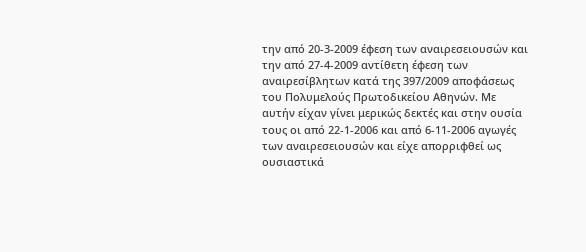την από 20-3-2009 έφεση των αναιρεσειουσών και την από 27-4-2009 αντίθετη έφεση των αναιρεσίβλητων κατά της 397/2009 αποφάσεως του Πολυμελούς Πρωτοδικείου Αθηνών. Με αυτήν είχαν γίνει μερικώς δεκτές και στην ουσία τους οι από 22-1-2006 και από 6-11-2006 αγωγές των αναιρεσειουσών και είχε απορριφθεί ως ουσιαστικά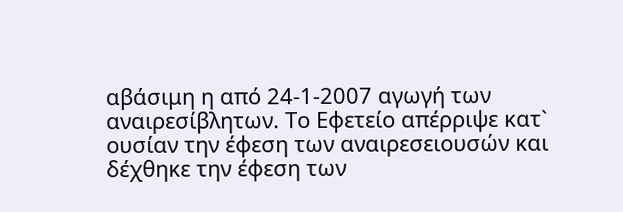αβάσιμη η από 24-1-2007 αγωγή των αναιρεσίβλητων. Το Εφετείο απέρριψε κατ` ουσίαν την έφεση των αναιρεσειουσών και δέχθηκε την έφεση των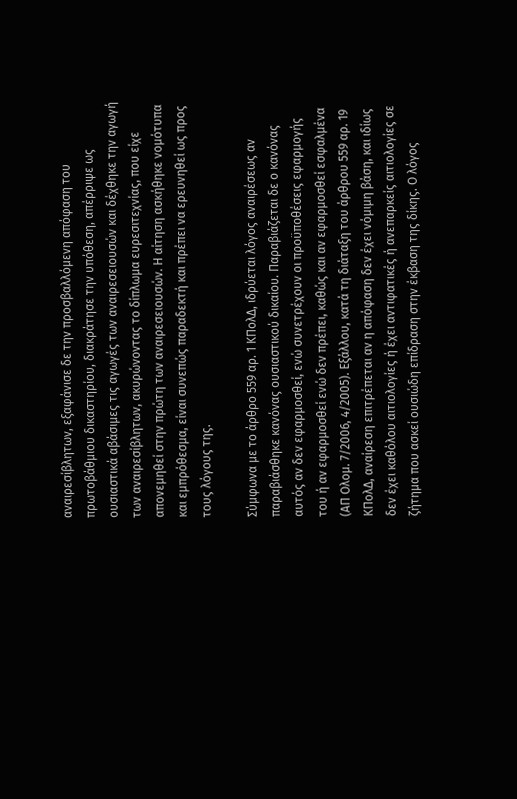αναιρεσίβλητων, εξαφάνισε δε την προσβαλλόμενη απόφαση του πρωτοβάθμιου δικαστηρίου, διακράτησε την υπόθεση, απέρριψε ως ουσιαστικά αβάσιμες τις αγωγές των αναιρεσειουσών και δέχθηκε την αγωγή των αναιρεσίβλητων, ακυρώνοντας το δίπλωμα ευρεσιτεχνίας, που είχε απονεμηθεί στην πρώτη των αναιρεσειουσών. Η αίτηση ασκήθηκε νομότυπα και εμπρόθεσμα, είναι συνεπώς παραδεκτή και πρέπει να ερευνηθεί ως προς τους λόγους της.

Σύμφωνα με το άρθρο 559 αρ. 1 ΚΠολΔ, ιδρύεται λόγος αναιρέσεως αν παραβιάσθηκε κανόνας ουσιαστικού δικαίου. Παραβιάζεται δε ο κανόνας αυτός αν δεν εφαρμοσθεί, ενώ συνετρέχουν οι προϋποθέσεις εφαρμογής του ή αν εφαρμοσθεί ενώ δεν πρέπει, καθώς και αν εφαρμοσθεί εσφαλμένα (ΑΠ Ολομ. 7/2006, 4/2005). Εξάλλου, κατά τη διάταξη του άρθρου 559 αρ. 19 ΚΠολΔ, αναίρεση επιτρέπεται αν η απόφαση δεν έχει νόμιμη βάση, και ιδίως δεν έχει καθόλου αιτιολογίες ή έχει αντιφατικές ή ανεπαρκείς αιτιολογίες σε ζήτημα που ασκεί ουσιώδη επίδραση στην έκβαση της δίκης. Ο λόγος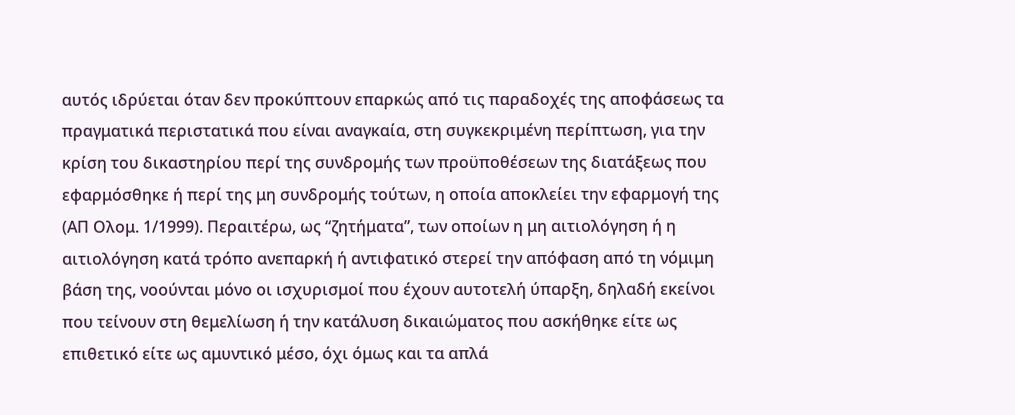αυτός ιδρύεται όταν δεν προκύπτουν επαρκώς από τις παραδοχές της αποφάσεως τα πραγματικά περιστατικά που είναι αναγκαία, στη συγκεκριμένη περίπτωση, για την κρίση του δικαστηρίου περί της συνδρομής των προϋποθέσεων της διατάξεως που εφαρμόσθηκε ή περί της μη συνδρομής τούτων, η οποία αποκλείει την εφαρμογή της (ΑΠ Ολομ. 1/1999). Περαιτέρω, ως “ζητήματα”, των οποίων η μη αιτιολόγηση ή η αιτιολόγηση κατά τρόπο ανεπαρκή ή αντιφατικό στερεί την απόφαση από τη νόμιμη βάση της, νοούνται μόνο οι ισχυρισμοί που έχουν αυτοτελή ύπαρξη, δηλαδή εκείνοι που τείνουν στη θεμελίωση ή την κατάλυση δικαιώματος που ασκήθηκε είτε ως επιθετικό είτε ως αμυντικό μέσο, όχι όμως και τα απλά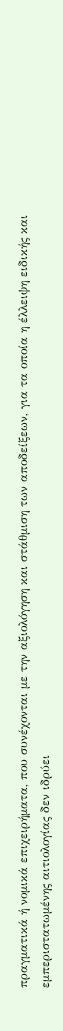πραγματικά ή νομικά επιχειρήματα, που συνέχονται με την αξιολόγηση και στάθμιση των αποδείξεων, για τα οποία η έλλειψη ειδικής και εμπεριστατωμένης αιτιολογίας δεν ιδρύει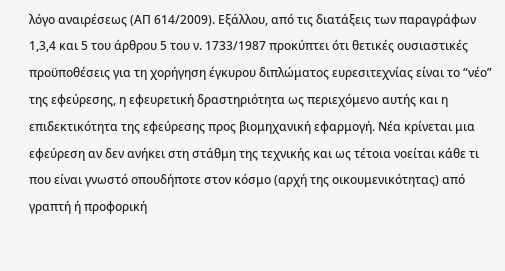λόγο αναιρέσεως (ΑΠ 614/2009). Εξάλλου, από τις διατάξεις των παραγράφων 1,3,4 και 5 του άρθρου 5 του ν. 1733/1987 προκύπτει ότι θετικές ουσιαστικές προϋποθέσεις για τη χορήγηση έγκυρου διπλώματος ευρεσιτεχνίας είναι το “νέο” της εφεύρεσης, η εφευρετική δραστηριότητα ως περιεχόμενο αυτής και η επιδεκτικότητα της εφεύρεσης προς βιομηχανική εφαρμογή. Νέα κρίνεται μια εφεύρεση αν δεν ανήκει στη στάθμη της τεχνικής και ως τέτοια νοείται κάθε τι που είναι γνωστό οπουδήποτε στον κόσμο (αρχή της οικουμενικότητας) από γραπτή ή προφορική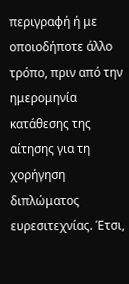περιγραφή ή με οποιοδήποτε άλλο τρόπο, πριν από την ημερομηνία κατάθεσης της αίτησης για τη χορήγηση διπλώματος ευρεσιτεχνίας. Έτσι,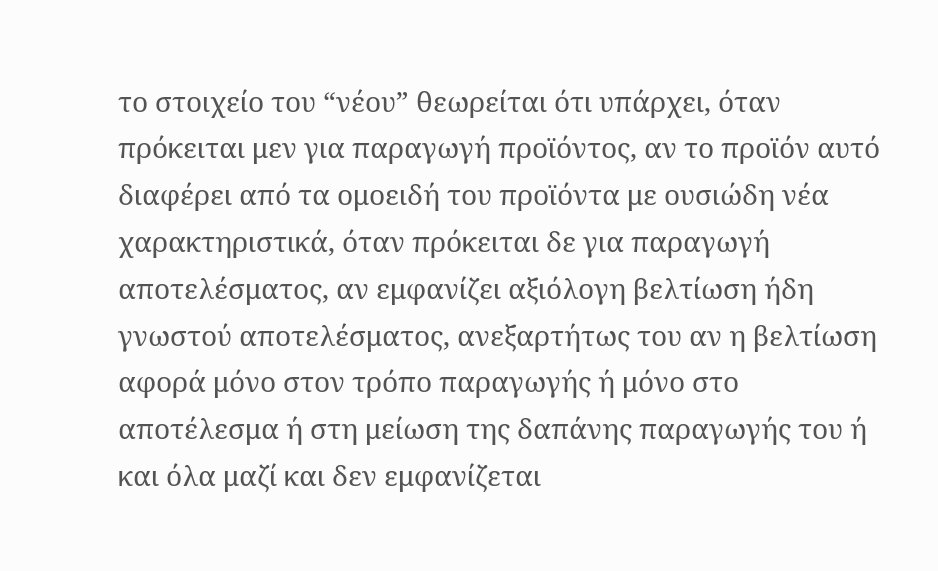το στοιχείο του “νέου” θεωρείται ότι υπάρχει, όταν πρόκειται μεν για παραγωγή προϊόντος, αν το προϊόν αυτό διαφέρει από τα ομοειδή του προϊόντα με ουσιώδη νέα χαρακτηριστικά, όταν πρόκειται δε για παραγωγή αποτελέσματος, αν εμφανίζει αξιόλογη βελτίωση ήδη γνωστού αποτελέσματος, ανεξαρτήτως του αν η βελτίωση αφορά μόνο στον τρόπο παραγωγής ή μόνο στο αποτέλεσμα ή στη μείωση της δαπάνης παραγωγής του ή και όλα μαζί και δεν εμφανίζεται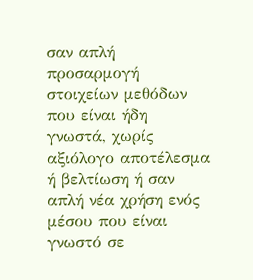σαν απλή προσαρμογή στοιχείων μεθόδων που είναι ήδη γνωστά, χωρίς αξιόλογο αποτέλεσμα ή βελτίωση ή σαν απλή νέα χρήση ενός μέσου που είναι γνωστό σε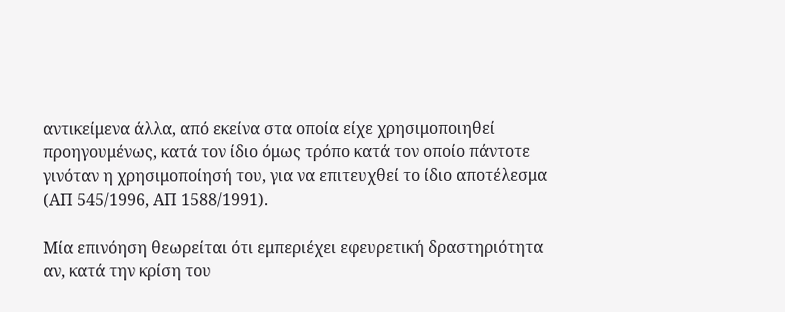αντικείμενα άλλα, από εκείνα στα οποία είχε χρησιμοποιηθεί προηγουμένως, κατά τον ίδιο όμως τρόπο κατά τον οποίο πάντοτε γινόταν η χρησιμοποίησή του, για να επιτευχθεί το ίδιο αποτέλεσμα (ΑΠ 545/1996, ΑΠ 1588/1991).

Μία επινόηση θεωρείται ότι εμπεριέχει εφευρετική δραστηριότητα αν, κατά την κρίση του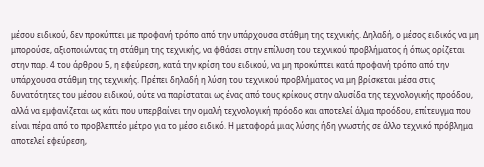μέσου ειδικού, δεν προκύπτει με προφανή τρόπο από την υπάρχουσα στάθμη της τεχνικής. Δηλαδή, ο μέσος ειδικός να μη μπορούσε, αξιοποιώντας τη στάθμη της τεχνικής, να φθάσει στην επίλυση του τεχνικού προβλήματος ή όπως ορίζεται στην παρ. 4 του άρθρου 5, η εφεύρεση, κατά την κρίση του ειδικού, να μη προκύπτει κατά προφανή τρόπο από την υπάρχουσα στάθμη της τεχνικής. Πρέπει δηλαδή η λύση του τεχνικού προβλήματος να μη βρίσκεται μέσα στις δυνατότητες του μέσου ειδικού, ούτε να παρίσταται ως ένας από τους κρίκους στην αλυσίδα της τεχνολογικής προόδου, αλλά να εμφανίζεται ως κάτι που υπερβαίνει την ομαλή τεχνολογική πρόοδο και αποτελεί άλμα προόδου, επίτευγμα που είναι πέρα από το προβλεπτέο μέτρο για το μέσο ειδικό. Η μεταφορά μιας λύσης ήδη γνωστής σε άλλο τεχνικό πρόβλημα αποτελεί εφεύρεση,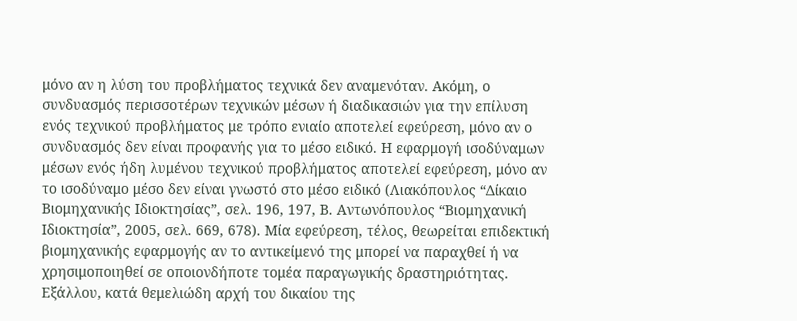μόνο αν η λύση του προβλήματος τεχνικά δεν αναμενόταν. Ακόμη, ο συνδυασμός περισσοτέρων τεχνικών μέσων ή διαδικασιών για την επίλυση ενός τεχνικού προβλήματος με τρόπο ενιαίο αποτελεί εφεύρεση, μόνο αν ο συνδυασμός δεν είναι προφανής για το μέσο ειδικό. Η εφαρμογή ισοδύναμων μέσων ενός ήδη λυμένου τεχνικού προβλήματος αποτελεί εφεύρεση, μόνο αν το ισοδύναμο μέσο δεν είναι γνωστό στο μέσο ειδικό (Λιακόπουλος “Δίκαιο Βιομηχανικής Ιδιοκτησίας”, σελ. 196, 197, Β. Αντωνόπουλος “Βιομηχανική Ιδιοκτησία”, 2005, σελ. 669, 678). Μία εφεύρεση, τέλος, θεωρείται επιδεκτική βιομηχανικής εφαρμογής αν το αντικείμενό της μπορεί να παραχθεί ή να χρησιμοποιηθεί σε οποιονδήποτε τομέα παραγωγικής δραστηριότητας. Εξάλλου, κατά θεμελιώδη αρχή του δικαίου της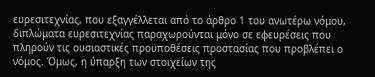ευρεσιτεχνίας, που εξαγγέλλεται από το άρθρο 1 του ανωτέρω νόμου, διπλώματα ευρεσιτεχνίας παραχωρούνται μόνο σε εφευρέσεις που πληρούν τις ουσιαστικές προϋποθέσεις προστασίας που προβλέπει ο νόμος. Όμως, η ύπαρξη των στοιχείων της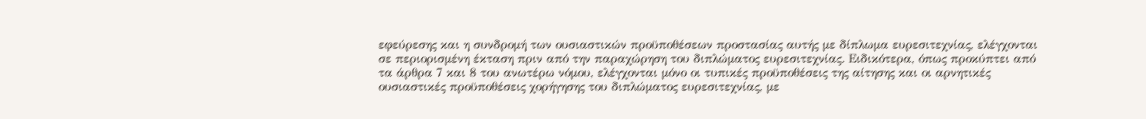εφεύρεσης και η συνδρομή των ουσιαστικών προϋποθέσεων προστασίας αυτής με δίπλωμα ευρεσιτεχνίας, ελέγχονται σε περιορισμένη έκταση πριν από την παραχώρηση του διπλώματος ευρεσιτεχνίας. Ειδικότερα, όπως προκύπτει από τα άρθρα 7 και 8 του ανωτέρω νόμου, ελέγχονται μόνο οι τυπικές προϋποθέσεις της αίτησης και οι αρνητικές ουσιαστικές προϋποθέσεις χορήγησης του διπλώματος ευρεσιτεχνίας, με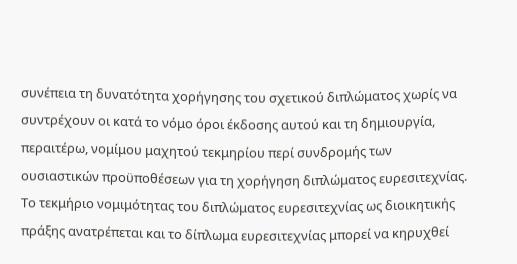συνέπεια τη δυνατότητα χορήγησης του σχετικού διπλώματος χωρίς να συντρέχουν οι κατά το νόμο όροι έκδοσης αυτού και τη δημιουργία, περαιτέρω, νομίμου μαχητού τεκμηρίου περί συνδρομής των ουσιαστικών προϋποθέσεων για τη χορήγηση διπλώματος ευρεσιτεχνίας. Το τεκμήριο νομιμότητας του διπλώματος ευρεσιτεχνίας ως διοικητικής πράξης ανατρέπεται και το δίπλωμα ευρεσιτεχνίας μπορεί να κηρυχθεί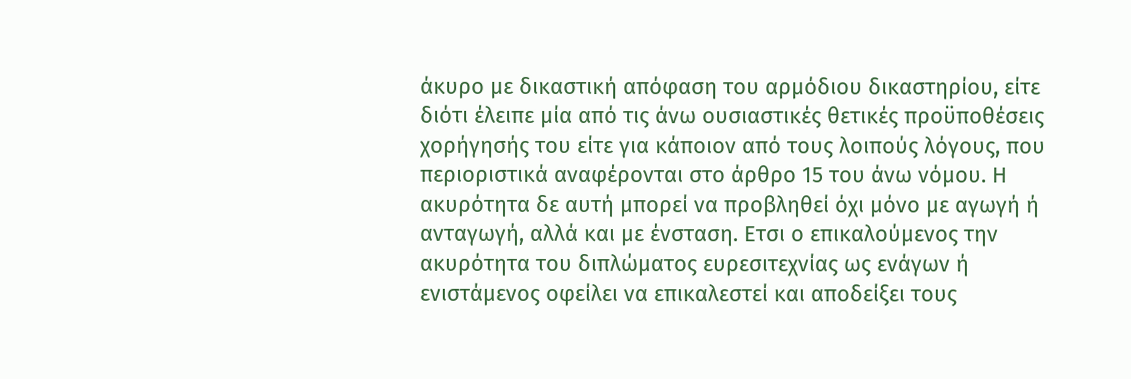άκυρο με δικαστική απόφαση του αρμόδιου δικαστηρίου, είτε διότι έλειπε μία από τις άνω ουσιαστικές θετικές προϋποθέσεις χορήγησής του είτε για κάποιον από τους λοιπούς λόγους, που περιοριστικά αναφέρονται στο άρθρο 15 του άνω νόμου. Η ακυρότητα δε αυτή μπορεί να προβληθεί όχι μόνο με αγωγή ή ανταγωγή, αλλά και με ένσταση. Ετσι ο επικαλούμενος την ακυρότητα του διπλώματος ευρεσιτεχνίας ως ενάγων ή ενιστάμενος οφείλει να επικαλεστεί και αποδείξει τους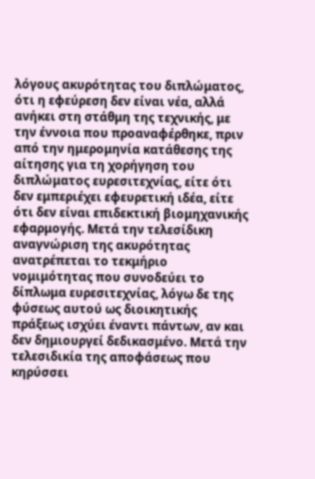λόγους ακυρότητας του διπλώματος, ότι η εφεύρεση δεν είναι νέα, αλλά ανήκει στη στάθμη της τεχνικής, με την έννοια που προαναφέρθηκε, πριν από την ημερομηνία κατάθεσης της αίτησης για τη χορήγηση του διπλώματος ευρεσιτεχνίας, είτε ότι δεν εμπεριέχει εφευρετική ιδέα, είτε ότι δεν είναι επιδεκτική βιομηχανικής εφαρμογής. Μετά την τελεσίδικη αναγνώριση της ακυρότητας ανατρέπεται το τεκμήριο νομιμότητας που συνοδεύει το δίπλωμα ευρεσιτεχνίας, λόγω δε της φύσεως αυτού ως διοικητικής πράξεως ισχύει έναντι πάντων, αν και δεν δημιουργεί δεδικασμένο. Μετά την τελεσιδικία της αποφάσεως που κηρύσσει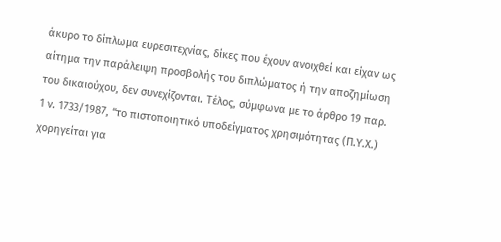άκυρο το δίπλωμα ευρεσιτεχνίας, δίκες που έχουν ανοιχθεί και είχαν ως αίτημα την παράλειψη προσβολής του διπλώματος ή την αποζημίωση του δικαιούχου, δεν συνεχίζονται. Τέλος, σύμφωνα με το άρθρο 19 παρ. 1 ν. 1733/1987, “το πιστοποιητικό υποδείγματος χρησιμότητας (Π.Υ.Χ.) χορηγείται για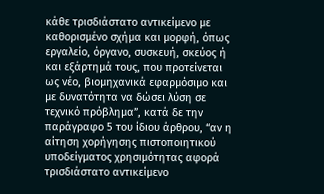κάθε τρισδιάστατο αντικείμενο με καθορισμένο σχήμα και μορφή, όπως εργαλείο, όργανο, συσκευή, σκεύος ή και εξάρτημά τους, που προτείνεται ως νέο, βιομηχανικά εφαρμόσιμο και με δυνατότητα να δώσει λύση σε τεχνικό πρόβλημα”, κατά δε την παράγραφο 5 του ίδιου άρθρου, “αν η αίτηση χορήγησης πιστοποιητικού υποδείγματος χρησιμότητας αφορά τρισδιάστατο αντικείμενο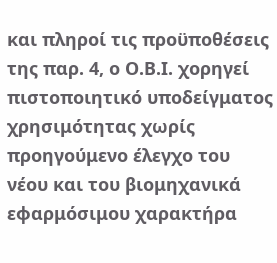και πληροί τις προϋποθέσεις της παρ. 4, ο Ο.Β.Ι. χορηγεί πιστοποιητικό υποδείγματος χρησιμότητας χωρίς προηγούμενο έλεγχο του νέου και του βιομηχανικά εφαρμόσιμου χαρακτήρα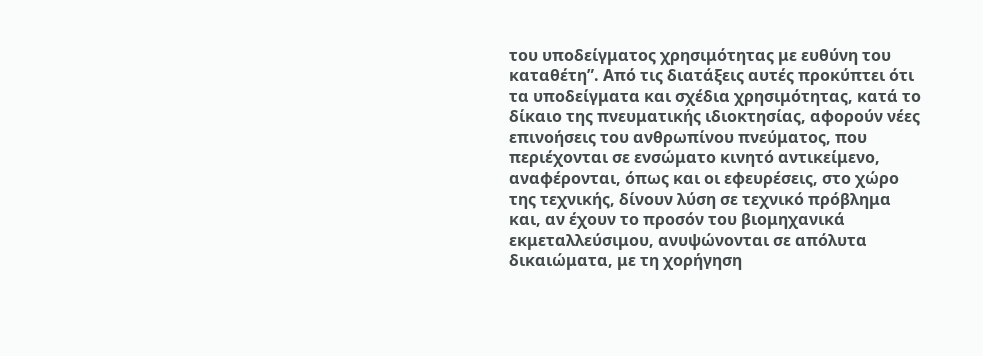του υποδείγματος χρησιμότητας με ευθύνη του καταθέτη”. Από τις διατάξεις αυτές προκύπτει ότι τα υποδείγματα και σχέδια χρησιμότητας, κατά το δίκαιο της πνευματικής ιδιοκτησίας, αφορούν νέες επινοήσεις του ανθρωπίνου πνεύματος, που περιέχονται σε ενσώματο κινητό αντικείμενο, αναφέρονται, όπως και οι εφευρέσεις, στο χώρο της τεχνικής, δίνουν λύση σε τεχνικό πρόβλημα και, αν έχουν το προσόν του βιομηχανικά εκμεταλλεύσιμου, ανυψώνονται σε απόλυτα δικαιώματα, με τη χορήγηση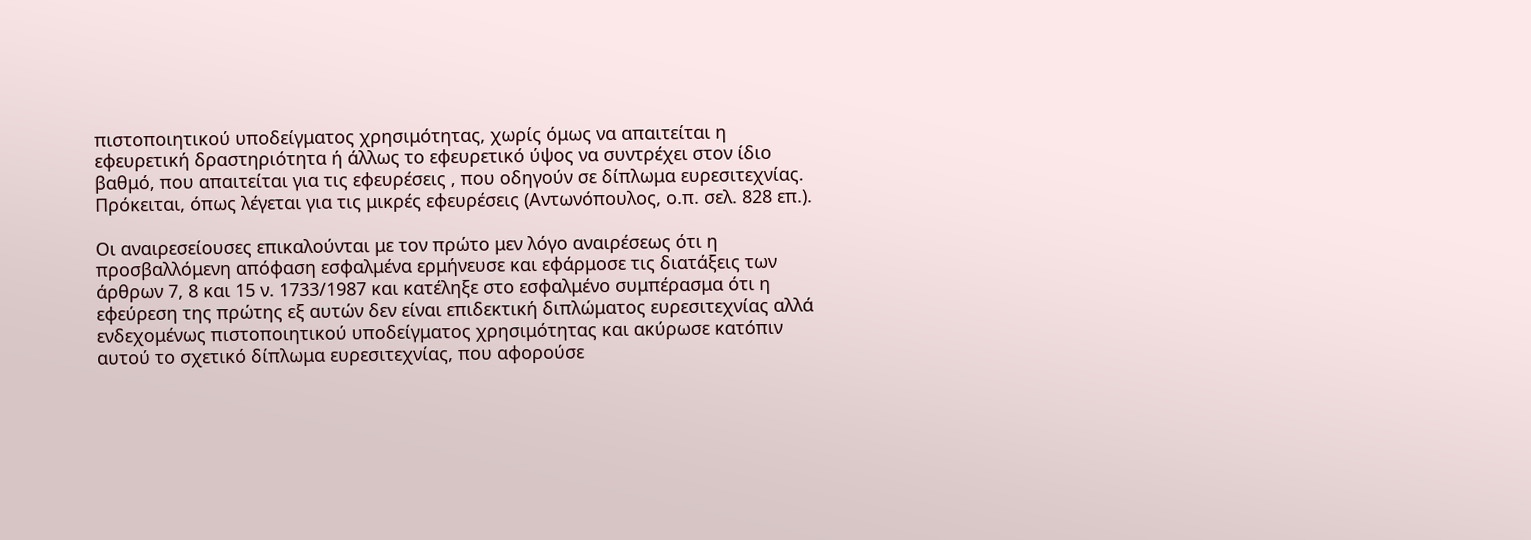πιστοποιητικού υποδείγματος χρησιμότητας, χωρίς όμως να απαιτείται η εφευρετική δραστηριότητα ή άλλως το εφευρετικό ύψος να συντρέχει στον ίδιο βαθμό, που απαιτείται για τις εφευρέσεις , που οδηγούν σε δίπλωμα ευρεσιτεχνίας. Πρόκειται, όπως λέγεται για τις μικρές εφευρέσεις (Αντωνόπουλος, ο.π. σελ. 828 επ.).

Οι αναιρεσείουσες επικαλούνται με τον πρώτο μεν λόγο αναιρέσεως ότι η προσβαλλόμενη απόφαση εσφαλμένα ερμήνευσε και εφάρμοσε τις διατάξεις των άρθρων 7, 8 και 15 ν. 1733/1987 και κατέληξε στο εσφαλμένο συμπέρασμα ότι η εφεύρεση της πρώτης εξ αυτών δεν είναι επιδεκτική διπλώματος ευρεσιτεχνίας αλλά ενδεχομένως πιστοποιητικού υποδείγματος χρησιμότητας και ακύρωσε κατόπιν αυτού το σχετικό δίπλωμα ευρεσιτεχνίας, που αφορούσε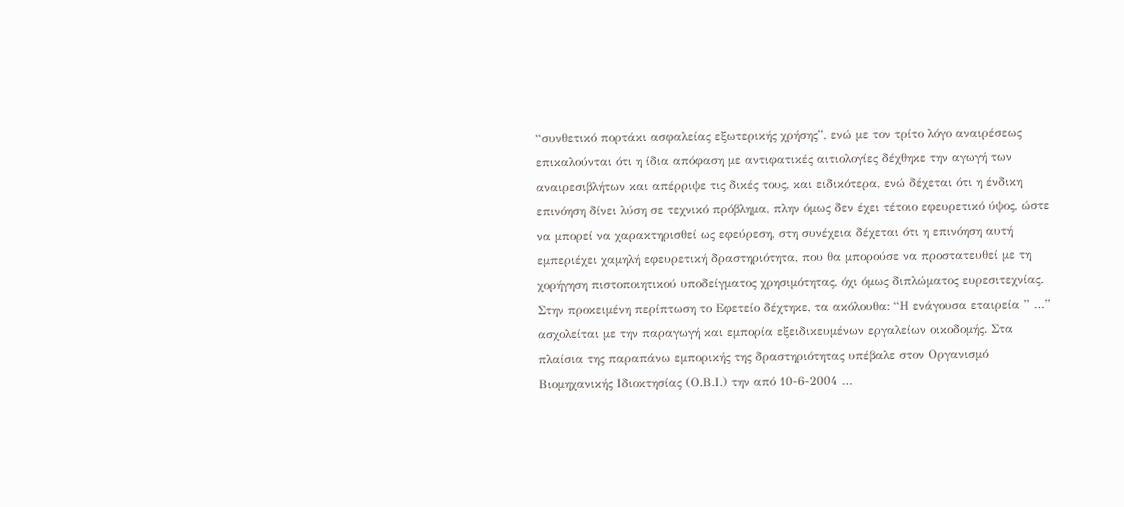“συνθετικό πορτάκι ασφαλείας εξωτερικής χρήσης”, ενώ με τον τρίτο λόγο αναιρέσεως επικαλούνται ότι η ίδια απόφαση με αντιφατικές αιτιολογίες δέχθηκε την αγωγή των αναιρεσιβλήτων και απέρριψε τις δικές τους, και ειδικότερα, ενώ δέχεται ότι η ένδικη επινόηση δίνει λύση σε τεχνικό πρόβλημα, πλην όμως δεν έχει τέτοιο εφευρετικό ύψος, ώστε να μπορεί να χαρακτηρισθεί ως εφεύρεση, στη συνέχεια δέχεται ότι η επινόηση αυτή εμπεριέχει χαμηλή εφευρετική δραστηριότητα, που θα μπορούσε να προστατευθεί με τη χορήγηση πιστοποιητικού υποδείγματος χρησιμότητας, όχι όμως διπλώματος ευρεσιτεχνίας. Στην προκειμένη περίπτωση το Εφετείο δέχτηκε, τα ακόλουθα: “Η ενάγουσα εταιρεία ” …” ασχολείται με την παραγωγή και εμπορία εξειδικευμένων εργαλείων οικοδομής. Στα πλαίσια της παραπάνω εμπορικής της δραστηριότητας υπέβαλε στον Οργανισμό Βιομηχανικής Ιδιοκτησίας (Ο.Β.Ι.) την από 10-6-2004 …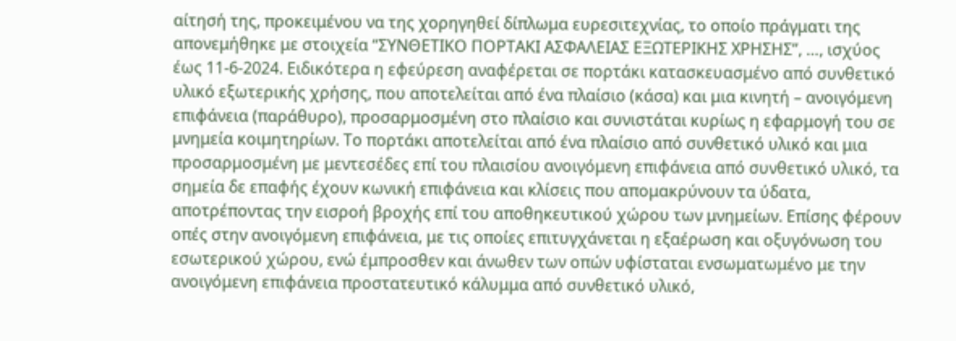αίτησή της, προκειμένου να της χορηγηθεί δίπλωμα ευρεσιτεχνίας, το οποίο πράγματι της απονεμήθηκε με στοιχεία “ΣΥΝΘΕΤΙΚΟ ΠΟΡΤΑΚΙ ΑΣΦΑΛΕΙΑΣ ΕΞΩΤΕΡΙΚΗΣ ΧΡΗΣΗΣ”, …, ισχύος έως 11-6-2024. Ειδικότερα η εφεύρεση αναφέρεται σε πορτάκι κατασκευασμένο από συνθετικό υλικό εξωτερικής χρήσης, που αποτελείται από ένα πλαίσιο (κάσα) και μια κινητή – ανοιγόμενη επιφάνεια (παράθυρο), προσαρμοσμένη στο πλαίσιο και συνιστάται κυρίως η εφαρμογή του σε μνημεία κοιμητηρίων. Το πορτάκι αποτελείται από ένα πλαίσιο από συνθετικό υλικό και μια προσαρμοσμένη με μεντεσέδες επί του πλαισίου ανοιγόμενη επιφάνεια από συνθετικό υλικό, τα σημεία δε επαφής έχουν κωνική επιφάνεια και κλίσεις που απομακρύνουν τα ύδατα, αποτρέποντας την εισροή βροχής επί του αποθηκευτικού χώρου των μνημείων. Επίσης φέρουν οπές στην ανοιγόμενη επιφάνεια, με τις οποίες επιτυγχάνεται η εξαέρωση και οξυγόνωση του εσωτερικού χώρου, ενώ έμπροσθεν και άνωθεν των οπών υφίσταται ενσωματωμένο με την ανοιγόμενη επιφάνεια προστατευτικό κάλυμμα από συνθετικό υλικό,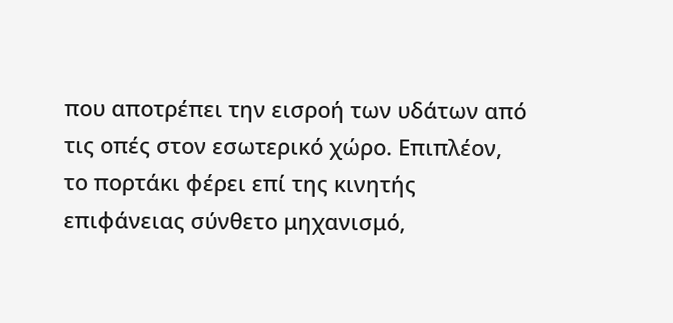που αποτρέπει την εισροή των υδάτων από τις οπές στον εσωτερικό χώρο. Επιπλέον, το πορτάκι φέρει επί της κινητής επιφάνειας σύνθετο μηχανισμό,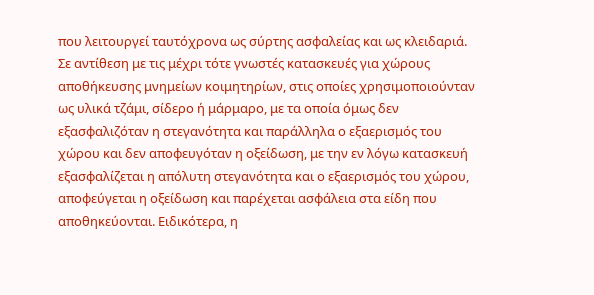που λειτουργεί ταυτόχρονα ως σύρτης ασφαλείας και ως κλειδαριά. Σε αντίθεση με τις μέχρι τότε γνωστές κατασκευές για χώρους αποθήκευσης μνημείων κοιμητηρίων, στις οποίες χρησιμοποιούνταν ως υλικά τζάμι, σίδερο ή μάρμαρο, με τα οποία όμως δεν εξασφαλιζόταν η στεγανότητα και παράλληλα ο εξαερισμός του χώρου και δεν αποφευγόταν η οξείδωση, με την εν λόγω κατασκευή εξασφαλίζεται η απόλυτη στεγανότητα και ο εξαερισμός του χώρου, αποφεύγεται η οξείδωση και παρέχεται ασφάλεια στα είδη που αποθηκεύονται. Ειδικότερα, η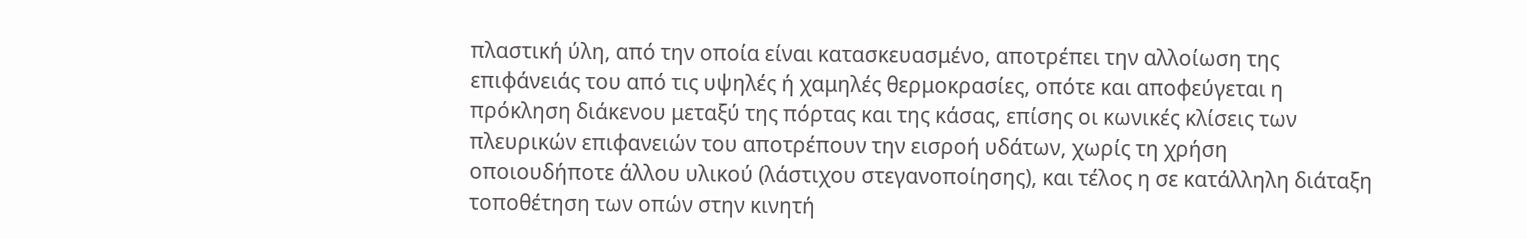πλαστική ύλη, από την οποία είναι κατασκευασμένο, αποτρέπει την αλλοίωση της επιφάνειάς του από τις υψηλές ή χαμηλές θερμοκρασίες, οπότε και αποφεύγεται η πρόκληση διάκενου μεταξύ της πόρτας και της κάσας, επίσης οι κωνικές κλίσεις των πλευρικών επιφανειών του αποτρέπουν την εισροή υδάτων, χωρίς τη χρήση οποιουδήποτε άλλου υλικού (λάστιχου στεγανοποίησης), και τέλος η σε κατάλληλη διάταξη τοποθέτηση των οπών στην κινητή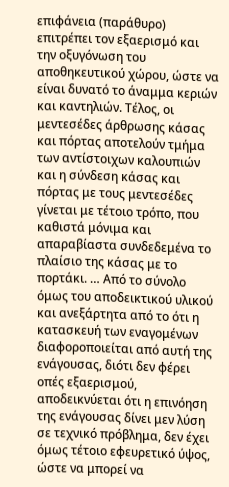επιφάνεια (παράθυρο) επιτρέπει τον εξαερισμό και την οξυγόνωση του αποθηκευτικού χώρου, ώστε να είναι δυνατό το άναμμα κεριών και καντηλιών. Τέλος, οι μεντεσέδες άρθρωσης κάσας και πόρτας αποτελούν τμήμα των αντίστοιχων καλουπιών και η σύνδεση κάσας και πόρτας με τους μεντεσέδες γίνεται με τέτοιο τρόπο, που καθιστά μόνιμα και απαραβίαστα συνδεδεμένα το πλαίσιο της κάσας με το πορτάκι. … Από το σύνολο όμως του αποδεικτικού υλικού και ανεξάρτητα από το ότι η κατασκευή των εναγομένων διαφοροποιείται από αυτή της ενάγουσας, διότι δεν φέρει οπές εξαερισμού, αποδεικνύεται ότι η επινόηση της ενάγουσας δίνει μεν λύση σε τεχνικό πρόβλημα, δεν έχει όμως τέτοιο εφευρετικό ύψος, ώστε να μπορεί να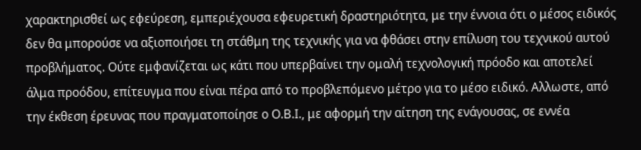χαρακτηρισθεί ως εφεύρεση, εμπεριέχουσα εφευρετική δραστηριότητα, με την έννοια ότι ο μέσος ειδικός δεν θα μπορούσε να αξιοποιήσει τη στάθμη της τεχνικής για να φθάσει στην επίλυση του τεχνικού αυτού προβλήματος. Ούτε εμφανίζεται ως κάτι που υπερβαίνει την ομαλή τεχνολογική πρόοδο και αποτελεί άλμα προόδου, επίτευγμα που είναι πέρα από το προβλεπόμενο μέτρο για το μέσο ειδικό. Αλλωστε, από την έκθεση έρευνας που πραγματοποίησε ο Ο.Β.Ι., με αφορμή την αίτηση της ενάγουσας, σε εννέα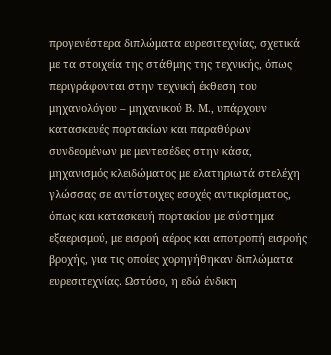προγενέστερα διπλώματα ευρεσιτεχνίας, σχετικά με τα στοιχεία της στάθμης της τεχνικής, όπως περιγράφονται στην τεχνική έκθεση του μηχανολόγου – μηχανικού Β. Μ., υπάρχουν κατασκευές πορτακίων και παραθύρων συνδεομένων με μεντεσέδες στην κάσα, μηχανισμός κλειδώματος με ελατηριωτά στελέχη γλώσσας σε αντίστοιχες εσοχές αντικρίσματος, όπως και κατασκευή πορτακίου με σύστημα εξαερισμού, με εισροή αέρος και αποτροπή εισροής βροχής, για τις οποίες χορηγήθηκαν διπλώματα ευρεσιτεχνίας. Ωστόσο, η εδώ ένδικη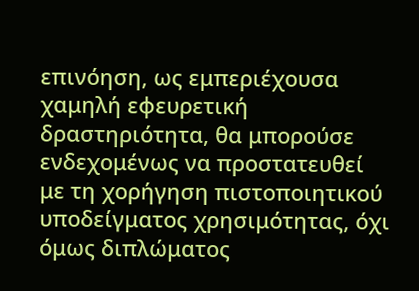επινόηση, ως εμπεριέχουσα χαμηλή εφευρετική δραστηριότητα, θα μπορούσε ενδεχομένως να προστατευθεί με τη χορήγηση πιστοποιητικού υποδείγματος χρησιμότητας, όχι όμως διπλώματος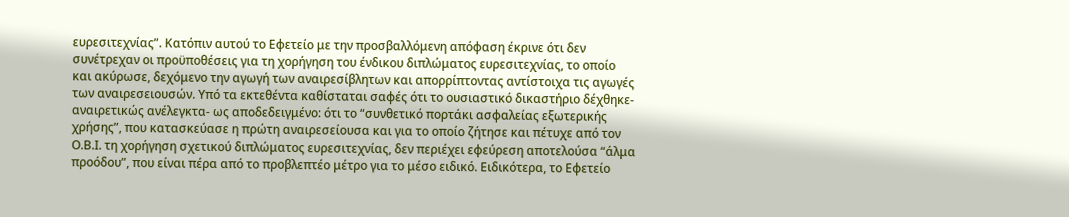ευρεσιτεχνίας”. Κατόπιν αυτού το Εφετείο με την προσβαλλόμενη απόφαση έκρινε ότι δεν συνέτρεχαν οι προϋποθέσεις για τη χορήγηση του ένδικου διπλώματος ευρεσιτεχνίας, το οποίο και ακύρωσε, δεχόμενο την αγωγή των αναιρεσίβλητων και απορρίπτοντας αντίστοιχα τις αγωγές των αναιρεσειουσών. Υπό τα εκτεθέντα καθίσταται σαφές ότι το ουσιαστικό δικαστήριο δέχθηκε-αναιρετικώς ανέλεγκτα- ως αποδεδειγμένο: ότι το “συνθετικό πορτάκι ασφαλείας εξωτερικής χρήσης”, που κατασκεύασε η πρώτη αναιρεσείουσα και για το οποίο ζήτησε και πέτυχε από τον Ο.Β.Ι. τη χορήγηση σχετικού διπλώματος ευρεσιτεχνίας, δεν περιέχει εφεύρεση αποτελούσα “άλμα προόδου”, που είναι πέρα από το προβλεπτέο μέτρο για το μέσο ειδικό. Ειδικότερα, το Εφετείο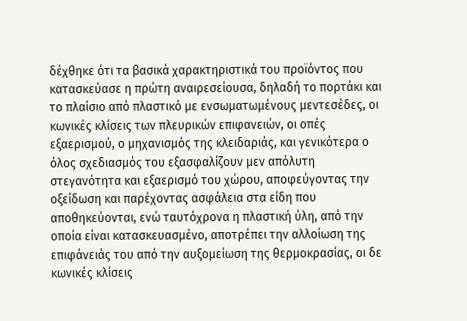δέχθηκε ότι τα βασικά χαρακτηριστικά του προϊόντος που κατασκεύασε η πρώτη αναιρεσείουσα, δηλαδή το πορτάκι και το πλαίσιο από πλαστικό με ενσωματωμένους μεντεσέδες, οι κωνικές κλίσεις των πλευρικών επιφανειών, οι οπές εξαερισμού, ο μηχανισμός της κλειδαριάς, και γενικότερα ο όλος σχεδιασμός του εξασφαλίζουν μεν απόλυτη στεγανότητα και εξαερισμό του χώρου, αποφεύγοντας την οξείδωση και παρέχοντας ασφάλεια στα είδη που αποθηκεύονται, ενώ ταυτόχρονα η πλαστική ύλη, από την οποία είναι κατασκευασμένο, αποτρέπει την αλλοίωση της επιφάνειάς του από την αυξομείωση της θερμοκρασίας, οι δε κωνικές κλίσεις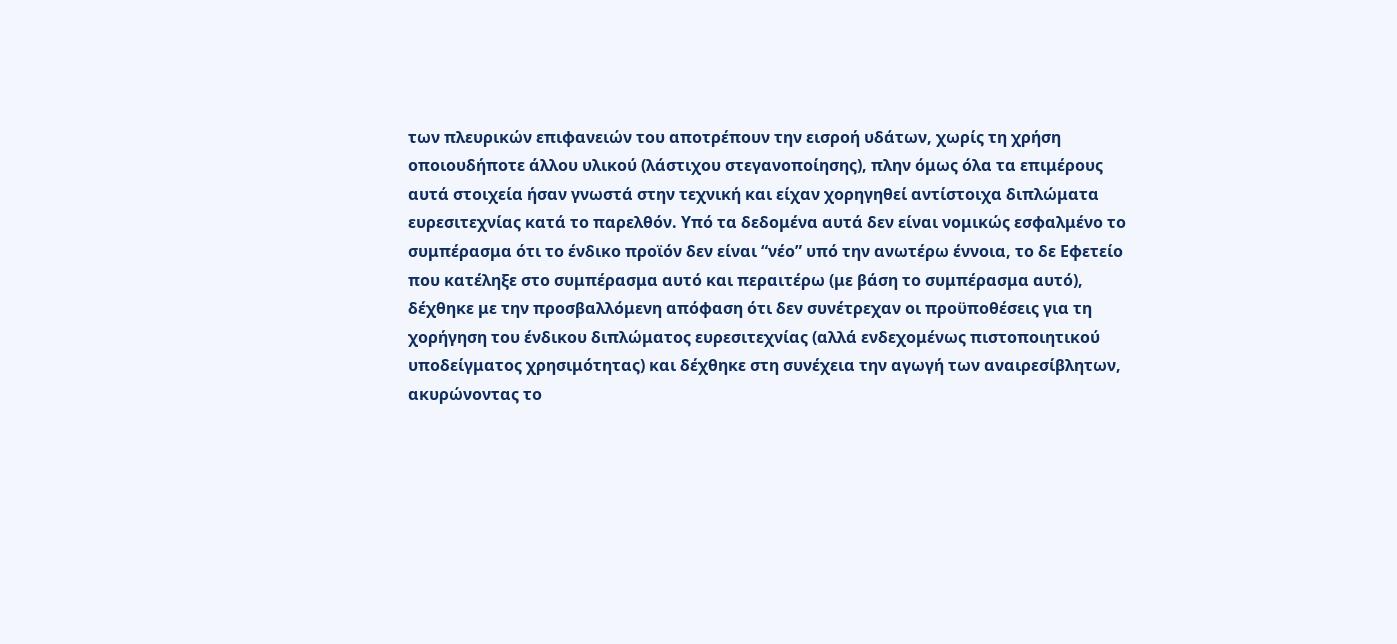των πλευρικών επιφανειών του αποτρέπουν την εισροή υδάτων, χωρίς τη χρήση οποιουδήποτε άλλου υλικού (λάστιχου στεγανοποίησης), πλην όμως όλα τα επιμέρους αυτά στοιχεία ήσαν γνωστά στην τεχνική και είχαν χορηγηθεί αντίστοιχα διπλώματα ευρεσιτεχνίας κατά το παρελθόν. Υπό τα δεδομένα αυτά δεν είναι νομικώς εσφαλμένο το συμπέρασμα ότι το ένδικο προϊόν δεν είναι “νέο” υπό την ανωτέρω έννοια, το δε Εφετείο που κατέληξε στο συμπέρασμα αυτό και περαιτέρω (με βάση το συμπέρασμα αυτό), δέχθηκε με την προσβαλλόμενη απόφαση ότι δεν συνέτρεχαν οι προϋποθέσεις για τη χορήγηση του ένδικου διπλώματος ευρεσιτεχνίας (αλλά ενδεχομένως πιστοποιητικού υποδείγματος χρησιμότητας) και δέχθηκε στη συνέχεια την αγωγή των αναιρεσίβλητων, ακυρώνοντας το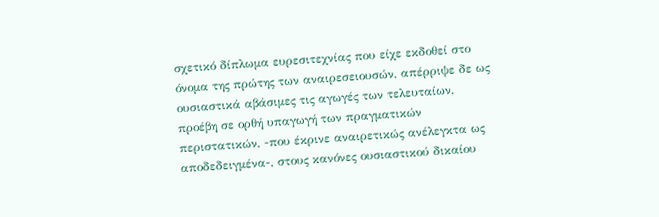σχετικό δίπλωμα ευρεσιτεχνίας που είχε εκδοθεί στο όνομα της πρώτης των αναιρεσειουσών, απέρριψε δε ως ουσιαστικά αβάσιμες τις αγωγές των τελευταίων, προέβη σε ορθή υπαγωγή των πραγματικών περιστατικών, -που έκρινε αναιρετικώς ανέλεγκτα ως αποδεδειγμένα-, στους κανόνες ουσιαστικού δικαίου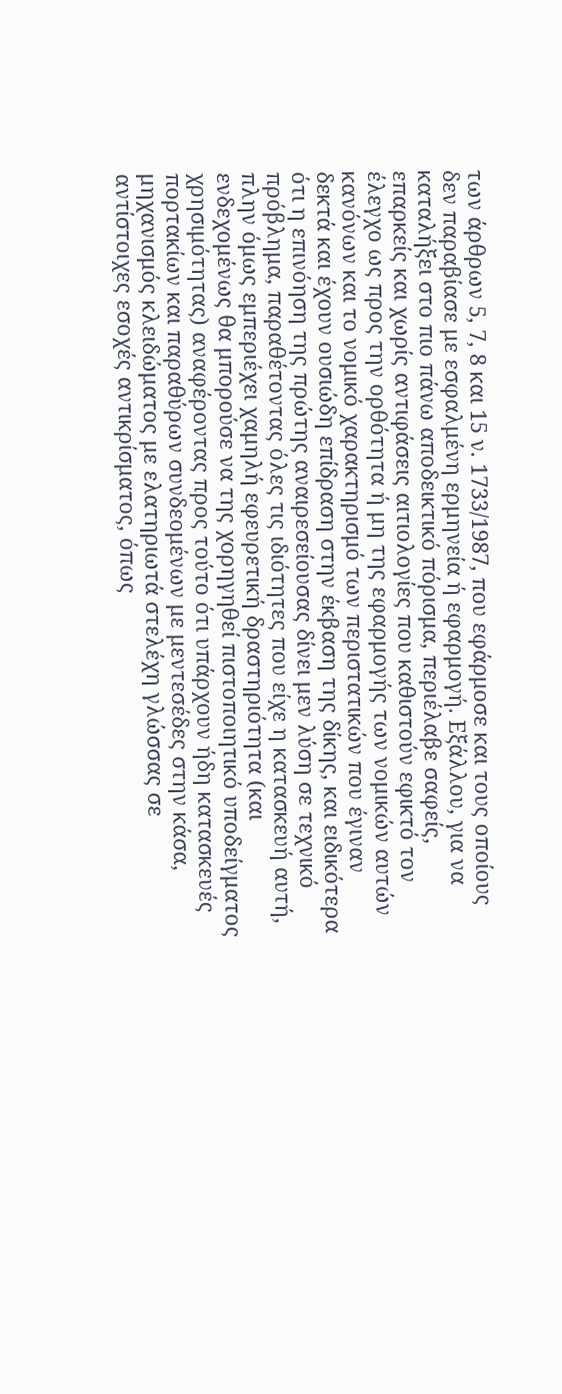των άρθρων 5, 7, 8 και 15 ν. 1733/1987, που εφάρμοσε και τους οποίους δεν παραβίασε με εσφαλμένη ερμηνεία ή εφαρμογή. Εξάλλου, για να καταλήξει στο πιο πάνω αποδεικτικό πόρισμα, περιέλαβε σαφείς, επαρκείς και χωρίς αντιφάσεις αιτιολογίες που καθιστούν εφικτό τον έλεγχο ως προς την ορθότητα ή μη της εφαρμογής των νομικών αυτών κανόνων και το νομικό χαρακτηρισμό των περιστατικών που έγιναν δεκτά και έχουν ουσιώδη επίδραση στην έκβαση της δίκης, και ειδικότερα ότι η επινόηση της πρώτης αναιρεσείουσας δίνει μεν λύση σε τεχνικό πρόβλημα, παραθέτοντας όλες τις ιδιότητες που είχε η κατασκευή αυτή, πλην όμως εμπεριέχει χαμηλή εφευρετική δραστηριότητα (και ενδεχομένως θα μπορούσε να της χορηγηθεί πιστοποιητικό υποδείγματος χρησιμότητας) αναφέροντας προς τούτο ότι υπάρχουν ήδη κατασκευές πορτακίων και παραθύρων συνδεομένων με μεντεσέδες στην κάσα, μηχανισμός κλειδώματος με ελατηριωτά στελέχη γλώσσας σε αντίστοιχες εσοχές αντικρίσματος, όπως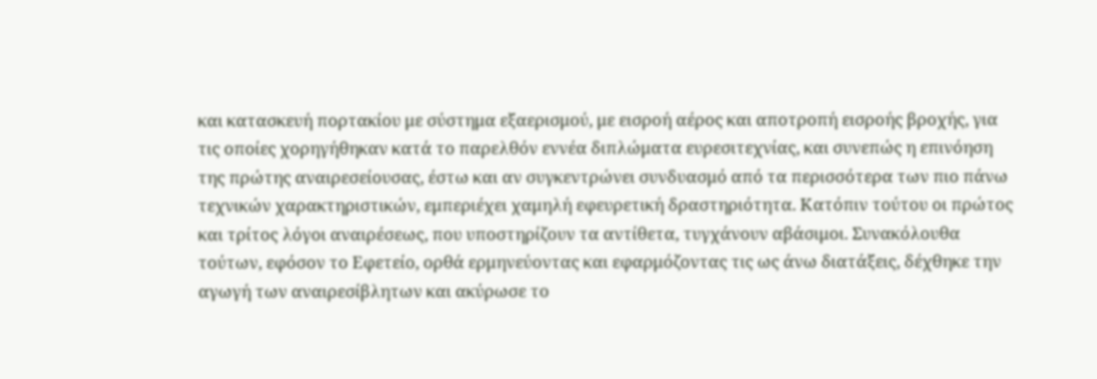και κατασκευή πορτακίου με σύστημα εξαερισμού, με εισροή αέρος και αποτροπή εισροής βροχής, για τις οποίες χορηγήθηκαν κατά το παρελθόν εννέα διπλώματα ευρεσιτεχνίας, και συνεπώς η επινόηση της πρώτης αναιρεσείουσας, έστω και αν συγκεντρώνει συνδυασμό από τα περισσότερα των πιο πάνω τεχνικών χαρακτηριστικών, εμπεριέχει χαμηλή εφευρετική δραστηριότητα. Κατόπιν τούτου οι πρώτος και τρίτος λόγοι αναιρέσεως, που υποστηρίζουν τα αντίθετα, τυγχάνουν αβάσιμοι. Συνακόλουθα τούτων, εφόσον το Εφετείο, ορθά ερμηνεύοντας και εφαρμόζοντας τις ως άνω διατάξεις, δέχθηκε την αγωγή των αναιρεσίβλητων και ακύρωσε το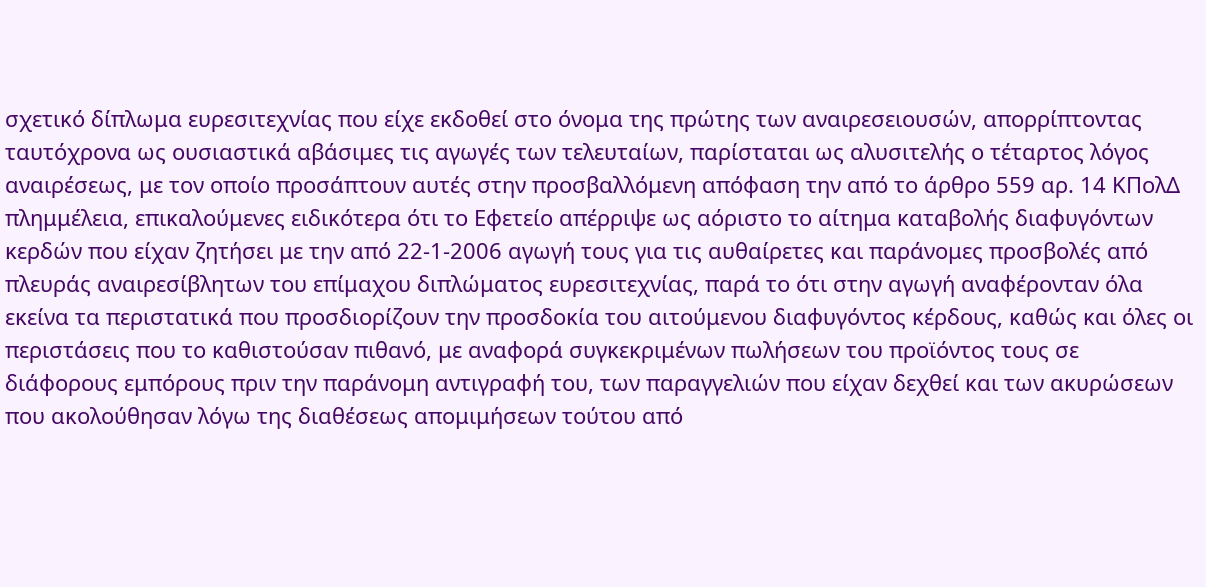σχετικό δίπλωμα ευρεσιτεχνίας που είχε εκδοθεί στο όνομα της πρώτης των αναιρεσειουσών, απορρίπτοντας ταυτόχρονα ως ουσιαστικά αβάσιμες τις αγωγές των τελευταίων, παρίσταται ως αλυσιτελής ο τέταρτος λόγος αναιρέσεως, με τον οποίο προσάπτουν αυτές στην προσβαλλόμενη απόφαση την από το άρθρο 559 αρ. 14 ΚΠολΔ πλημμέλεια, επικαλούμενες ειδικότερα ότι το Εφετείο απέρριψε ως αόριστο το αίτημα καταβολής διαφυγόντων κερδών που είχαν ζητήσει με την από 22-1-2006 αγωγή τους για τις αυθαίρετες και παράνομες προσβολές από πλευράς αναιρεσίβλητων του επίμαχου διπλώματος ευρεσιτεχνίας, παρά το ότι στην αγωγή αναφέρονταν όλα εκείνα τα περιστατικά που προσδιορίζουν την προσδοκία του αιτούμενου διαφυγόντος κέρδους, καθώς και όλες οι περιστάσεις που το καθιστούσαν πιθανό, με αναφορά συγκεκριμένων πωλήσεων του προϊόντος τους σε διάφορους εμπόρους πριν την παράνομη αντιγραφή του, των παραγγελιών που είχαν δεχθεί και των ακυρώσεων που ακολούθησαν λόγω της διαθέσεως απομιμήσεων τούτου από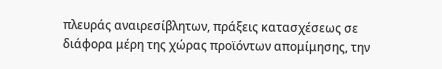πλευράς αναιρεσίβλητων, πράξεις κατασχέσεως σε διάφορα μέρη της χώρας προϊόντων απομίμησης, την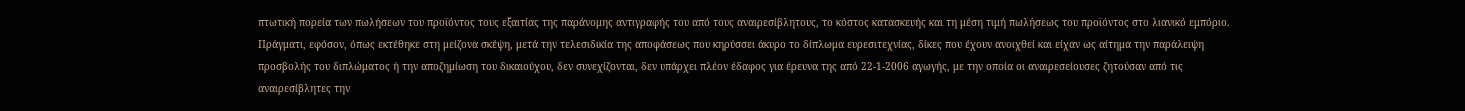πτωτική πορεία των πωλήσεων του προϊόντος τους εξαιτίας της παράνομης αντιγραφής του από τους αναιρεσίβλητους, το κόστος κατασκευής και τη μέση τιμή πωλήσεως του προϊόντος στο λιανικό εμπόριο. Πράγματι, εφόσον, όπως εκτέθηκε στη μείζονα σκέψη, μετά την τελεσιδικία της αποφάσεως που κηρύσσει άκυρο το δίπλωμα ευρεσιτεχνίας, δίκες που έχουν ανοιχθεί και είχαν ως αίτημα την παράλειψη προσβολής του διπλώματος ή την αποζημίωση του δικαιούχου, δεν συνεχίζονται, δεν υπάρχει πλέον έδαφος για έρευνα της από 22-1-2006 αγωγής, με την οποία οι αναιρεσείουσες ζητούσαν από τις αναιρεσίβλητες την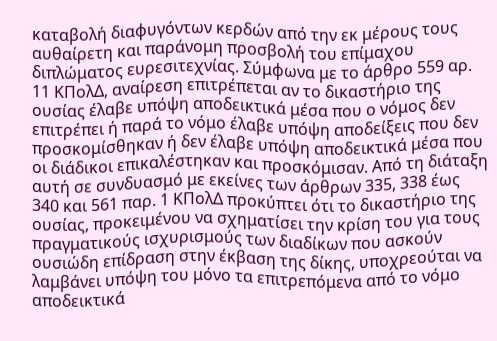καταβολή διαφυγόντων κερδών από την εκ μέρους τους αυθαίρετη και παράνομη προσβολή του επίμαχου διπλώματος ευρεσιτεχνίας. Σύμφωνα με το άρθρο 559 αρ. 11 ΚΠολΔ, αναίρεση επιτρέπεται αν το δικαστήριο της ουσίας έλαβε υπόψη αποδεικτικά μέσα που ο νόμος δεν επιτρέπει ή παρά το νόμο έλαβε υπόψη αποδείξεις που δεν προσκομίσθηκαν ή δεν έλαβε υπόψη αποδεικτικά μέσα που οι διάδικοι επικαλέστηκαν και προσκόμισαν. Από τη διάταξη αυτή σε συνδυασμό με εκείνες των άρθρων 335, 338 έως 340 και 561 παρ. 1 ΚΠολΔ προκύπτει ότι το δικαστήριο της ουσίας, προκειμένου να σχηματίσει την κρίση του για τους πραγματικούς ισχυρισμούς των διαδίκων που ασκούν ουσιώδη επίδραση στην έκβαση της δίκης, υποχρεούται να λαμβάνει υπόψη του μόνο τα επιτρεπόμενα από το νόμο αποδεικτικά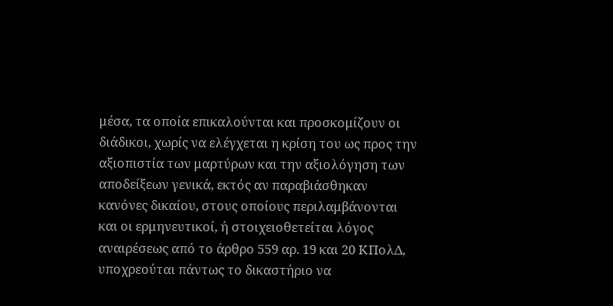μέσα, τα οποία επικαλούνται και προσκομίζουν οι διάδικοι, χωρίς να ελέγχεται η κρίση του ως προς την αξιοπιστία των μαρτύρων και την αξιολόγηση των αποδείξεων γενικά, εκτός αν παραβιάσθηκαν κανόνες δικαίου, στους οποίους περιλαμβάνονται και οι ερμηνευτικοί, ή στοιχειοθετείται λόγος αναιρέσεως από το άρθρο 559 αρ. 19 και 20 ΚΠολΔ, υποχρεούται πάντως το δικαστήριο να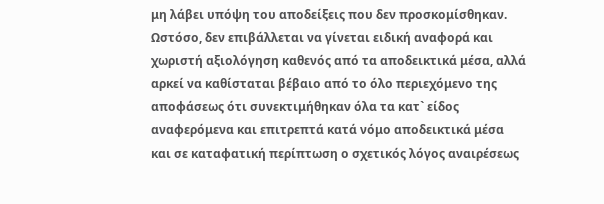μη λάβει υπόψη του αποδείξεις που δεν προσκομίσθηκαν. Ωστόσο, δεν επιβάλλεται να γίνεται ειδική αναφορά και χωριστή αξιολόγηση καθενός από τα αποδεικτικά μέσα, αλλά αρκεί να καθίσταται βέβαιο από το όλο περιεχόμενο της αποφάσεως ότι συνεκτιμήθηκαν όλα τα κατ` είδος αναφερόμενα και επιτρεπτά κατά νόμο αποδεικτικά μέσα και σε καταφατική περίπτωση ο σχετικός λόγος αναιρέσεως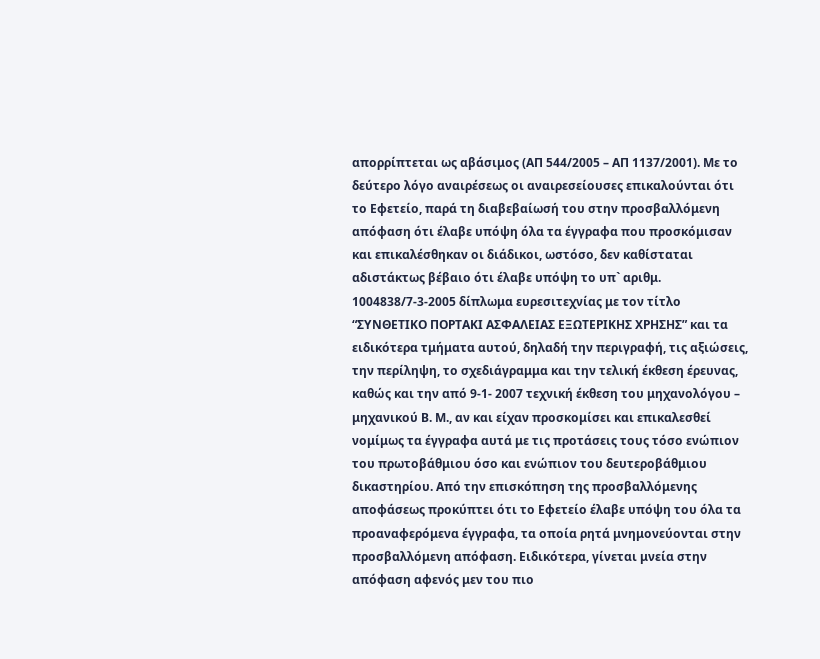απορρίπτεται ως αβάσιμος (ΑΠ 544/2005 – ΑΠ 1137/2001). Με το δεύτερο λόγο αναιρέσεως οι αναιρεσείουσες επικαλούνται ότι το Εφετείο, παρά τη διαβεβαίωσή του στην προσβαλλόμενη απόφαση ότι έλαβε υπόψη όλα τα έγγραφα που προσκόμισαν και επικαλέσθηκαν οι διάδικοι, ωστόσο, δεν καθίσταται αδιστάκτως βέβαιο ότι έλαβε υπόψη το υπ` αριθμ. 1004838/7-3-2005 δίπλωμα ευρεσιτεχνίας με τον τίτλο “ΣΥΝΘΕΤΙΚΟ ΠΟΡΤΑΚΙ ΑΣΦΑΛΕΙΑΣ ΕΞΩΤΕΡΙΚΗΣ ΧΡΗΣΗΣ” και τα ειδικότερα τμήματα αυτού, δηλαδή την περιγραφή, τις αξιώσεις, την περίληψη, το σχεδιάγραμμα και την τελική έκθεση έρευνας, καθώς και την από 9-1- 2007 τεχνική έκθεση του μηχανολόγου – μηχανικού Β. Μ., αν και είχαν προσκομίσει και επικαλεσθεί νομίμως τα έγγραφα αυτά με τις προτάσεις τους τόσο ενώπιον του πρωτοβάθμιου όσο και ενώπιον του δευτεροβάθμιου δικαστηρίου. Από την επισκόπηση της προσβαλλόμενης αποφάσεως προκύπτει ότι το Εφετείο έλαβε υπόψη του όλα τα προαναφερόμενα έγγραφα, τα οποία ρητά μνημονεύονται στην προσβαλλόμενη απόφαση. Ειδικότερα, γίνεται μνεία στην απόφαση αφενός μεν του πιο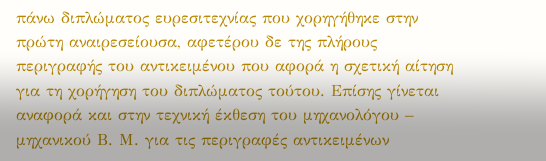πάνω διπλώματος ευρεσιτεχνίας που χορηγήθηκε στην πρώτη αναιρεσείουσα, αφετέρου δε της πλήρους περιγραφής του αντικειμένου που αφορά η σχετική αίτηση για τη χορήγηση του διπλώματος τούτου. Επίσης γίνεται αναφορά και στην τεχνική έκθεση του μηχανολόγου – μηχανικού Β. Μ. για τις περιγραφές αντικειμένων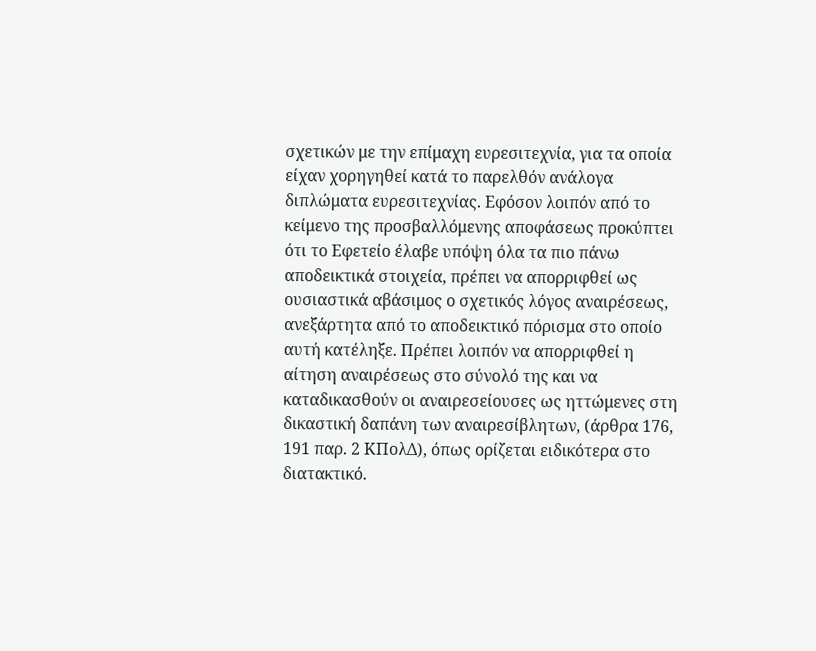σχετικών με την επίμαχη ευρεσιτεχνία, για τα οποία είχαν χορηγηθεί κατά το παρελθόν ανάλογα διπλώματα ευρεσιτεχνίας. Εφόσον λοιπόν από το κείμενο της προσβαλλόμενης αποφάσεως προκύπτει ότι το Εφετείο έλαβε υπόψη όλα τα πιο πάνω αποδεικτικά στοιχεία, πρέπει να απορριφθεί ως ουσιαστικά αβάσιμος ο σχετικός λόγος αναιρέσεως, ανεξάρτητα από το αποδεικτικό πόρισμα στο οποίο αυτή κατέληξε. Πρέπει λοιπόν να απορριφθεί η αίτηση αναιρέσεως στο σύνολό της και να καταδικασθούν οι αναιρεσείουσες ως ηττώμενες στη δικαστική δαπάνη των αναιρεσίβλητων, (άρθρα 176, 191 παρ. 2 ΚΠολΔ), όπως ορίζεται ειδικότερα στο διατακτικό.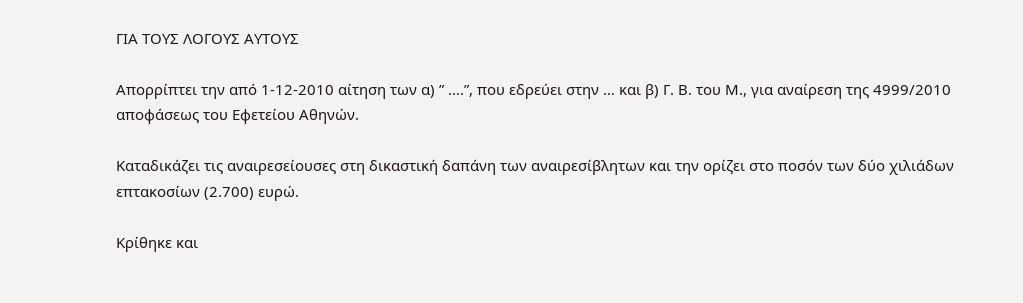ΓΙΑ ΤΟΥΣ ΛΟΓΟΥΣ ΑΥΤΟΥΣ

Απορρίπτει την από 1-12-2010 αίτηση των α) ” ….”, που εδρεύει στην … και β) Γ. Β. του Μ., για αναίρεση της 4999/2010 αποφάσεως του Εφετείου Αθηνών.

Καταδικάζει τις αναιρεσείουσες στη δικαστική δαπάνη των αναιρεσίβλητων και την ορίζει στο ποσόν των δύο χιλιάδων επτακοσίων (2.700) ευρώ.

Κρίθηκε και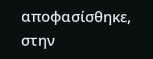αποφασίσθηκε, στην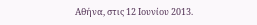Αθήνα, στις 12 Ιουνίου 2013.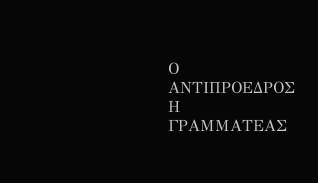Ο ΑΝΤΙΠΡΟΕΔΡΟΣ Η ΓΡΑΜΜΑΤΕΑΣ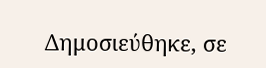Δημοσιεύθηκε, σε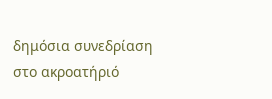δημόσια συνεδρίαση στο ακροατήριό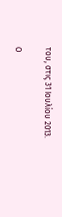του, στις 31 Ιουλίου 2013.

Ο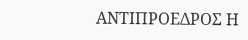ΑΝΤΙΠΡΟΕΔΡΟΣ Η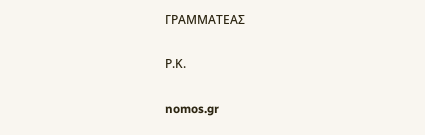ΓΡΑΜΜΑΤΕΑΣ

Ρ.Κ.

nomos.gr